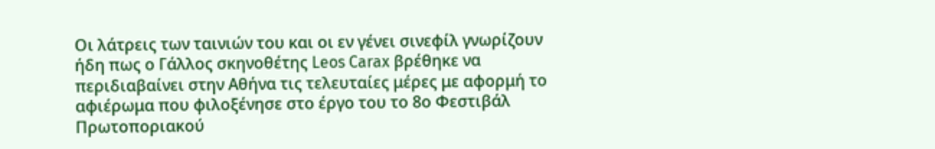Οι λάτρεις των ταινιών του και οι εν γένει σινεφίλ γνωρίζουν ήδη πως ο Γάλλος σκηνοθέτης Leos Carax βρέθηκε να περιδιαβαίνει στην Αθήνα τις τελευταίες μέρες με αφορμή το αφιέρωμα που φιλοξένησε στο έργο του το 8ο Φεστιβάλ Πρωτοποριακού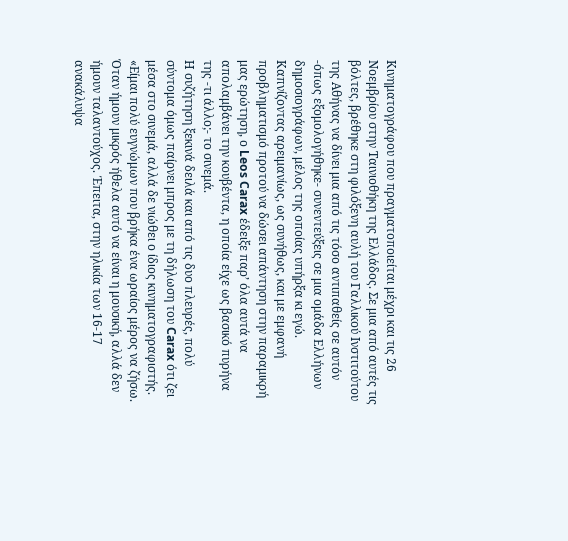Κινηματογράφου που πραγματοποιείται μέχρι και τις 26 Νοεμβρίου στην Ταινιοθήκη της Ελλάδος. Σε μια από αυτές τις βόλτες, βρέθηκε στη φιλόξενη αυλή του Γαλλικού Ινστιτούτου της Αθήνας να δίνει μια από τις τόσο αντιπαθείς σε αυτόν -όπως εξομολογήθηκε- συνεντεύξεις σε μια ομάδα Ελλήνων δημοσιογράφων, μέλος της οποίας υπήρξα κι εγώ. Καπνίζοντας αρειμανίως, ως συνήθως, και με εμφανή προβληματισμό προτού να δώσει απάντηση στην παραμικρή μας ερώτηση, ο Leos Carax έδειξε παρ’ όλα αυτά να απολαμβάνει την κουβέντα, η οποία είχε ως βασικό πυρήνα της -τι άλλο;- το σινεμά.
Η συζήτηση ξεκινά δειλά και από τις δυο πλευρές, πολύ σύντομα όμως παίρνει μπρος με τη δήλωση του Carax ότι ζει μέσα στο σινεμά, αλλά δε νιώθει ο ίδιος κινηματογραφιστής. «Είμαι πολύ ευγνώμων που βρήκα ένα ωραίος μέρος να ζήσω. Όταν ήμουν μικρός ήθελα αυτό να είναι η μουσική, αλλά δεν ήμουν ταλαντούχος. Έπειτα, στην ηλικία των 16-17 ανακάλυψα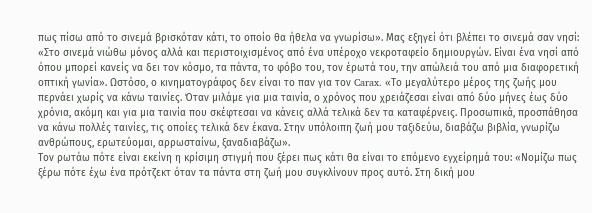πως πίσω από το σινεμά βρισκόταν κάτι, το οποίο θα ήθελα να γνωρίσω». Μας εξηγεί ότι βλέπει το σινεμά σαν νησί: «Στο σινεμά νιώθω μόνος αλλά και περιστοιχισμένος από ένα υπέροχο νεκροταφείο δημιουργών. Είναι ένα νησί από όπου μπορεί κανείς να δει τον κόσμο, τα πάντα, το φόβο του, τον έρωτά του, την απώλειά του από μια διαφορετική οπτική γωνία». Ωστόσο, ο κινηματογράφος δεν είναι το παν για τον Carax. «Το μεγαλύτερο μέρος της ζωής μου περνάει χωρίς να κάνω ταινίες. Όταν μιλάμε για μια ταινία, ο χρόνος που χρειάζεσαι είναι από δύο μήνες έως δύο χρόνια, ακόμη και για μια ταινία που σκέφτεσαι να κάνεις αλλά τελικά δεν τα καταφέρνεις. Προσωπικά, προσπάθησα να κάνω πολλές ταινίες, τις οποίες τελικά δεν έκανα. Στην υπόλοιπη ζωή μου ταξιδεύω, διαβάζω βιβλία, γνωρίζω ανθρώπους, ερωτεύομαι, αρρωσταίνω, ξαναδιαβάζω».
Τον ρωτάω πότε είναι εκείνη η κρίσιμη στιγμή που ξέρει πως κάτι θα είναι το επόμενο εγχείρημά του: «Νομίζω πως ξέρω πότε έχω ένα πρότζεκτ όταν τα πάντα στη ζωή μου συγκλίνουν προς αυτό. Στη δική μου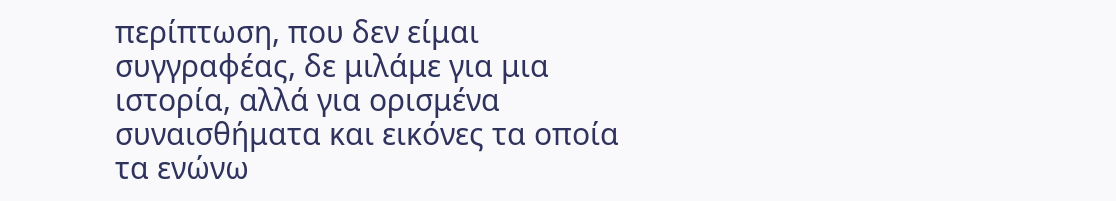περίπτωση, που δεν είμαι συγγραφέας, δε μιλάμε για μια ιστορία, αλλά για ορισμένα συναισθήματα και εικόνες τα οποία τα ενώνω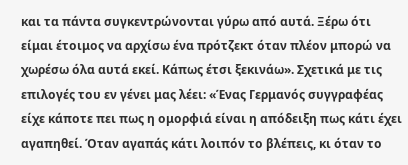και τα πάντα συγκεντρώνονται γύρω από αυτά. Ξέρω ότι είμαι έτοιμος να αρχίσω ένα πρότζεκτ όταν πλέον μπορώ να χωρέσω όλα αυτά εκεί. Κάπως έτσι ξεκινάω». Σχετικά με τις επιλογές του εν γένει μας λέει: «Ένας Γερμανός συγγραφέας είχε κάποτε πει πως η ομορφιά είναι η απόδειξη πως κάτι έχει αγαπηθεί. Όταν αγαπάς κάτι λοιπόν το βλέπεις, κι όταν το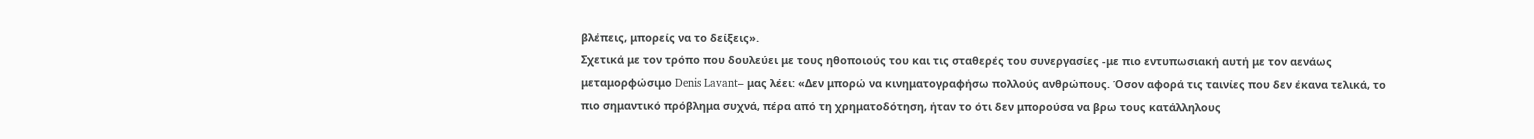βλέπεις, μπορείς να το δείξεις».
Σχετικά με τον τρόπο που δουλεύει με τους ηθοποιούς του και τις σταθερές του συνεργασίες -με πιο εντυπωσιακή αυτή με τον αενάως μεταμορφώσιμο Denis Lavant– μας λέει: «Δεν μπορώ να κινηματογραφήσω πολλούς ανθρώπους. Όσον αφορά τις ταινίες που δεν έκανα τελικά, το πιο σημαντικό πρόβλημα συχνά, πέρα από τη χρηματοδότηση, ήταν το ότι δεν μπορούσα να βρω τους κατάλληλους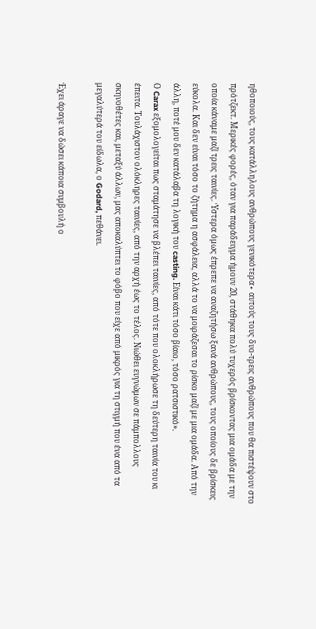ηθοποιούς, τους κατάλληλους ανθρώπους γενικότερα∙ αυτούς τους δυο-τρεις ανθρώπους που θα πιστέψουν στο πρότζεκτ. Μερικές φορές, όταν για παράδειγμα ήμουν 20, στάθηκα πολύ τυχερός βρίσκοντας μια ομάδα με την οποία κάναμε μαζί τρεις ταινίες. Ύστερα όμως έπρεπε να αναζητήσω ξανά ανθρώπους, τους οποίους δε βρίσκεις εύκολα. Και δεν είναι τόσο το ζήτημα η ασφάλεια, αλλά το να μοιράζεσαι το ρίσκο μαζί με μια ομάδα. Από την άλλη, ποτέ μου δεν κατάλαβα τη λογική του casting. Είναι κάτι τόσο βίαιο, τόσο ρατσιστικό».
Ο Carax εξομολογείται πως σταμάτησε να βλέπει ταινίες, από τότε που ολοκλήρωσε τη δεύτερη ταινία του κι έπειτα. Τουλάχιστον ολόκληρες ταινίες, από την αρχή έως το τέλος. Νιώθει ευγνώμων σε πάμπολλους σκηνοθέτες και, μεταξύ άλλων, μας αποκαλύπτει το φόβο που είχε από μικρός για τη στιγμή που ένα από τα μεγαλύτερά του είδωλα, ο Godard, πεθάνει.

Έχει άραγε να δώσει κάποια συμβουλή ο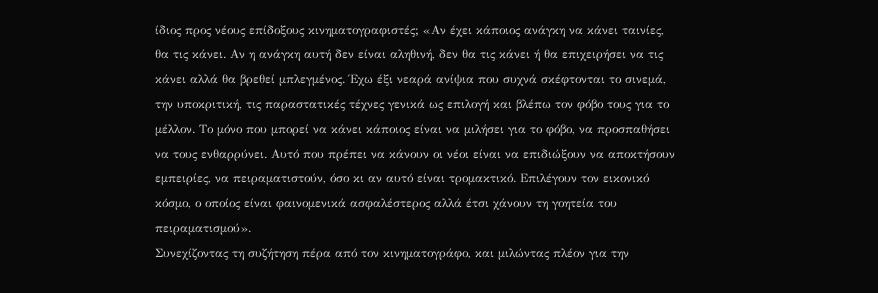ίδιος προς νέους επίδοξους κινηματογραφιστές; «Αν έχει κάποιος ανάγκη να κάνει ταινίες, θα τις κάνει. Αν η ανάγκη αυτή δεν είναι αληθινή, δεν θα τις κάνει ή θα επιχειρήσει να τις κάνει αλλά θα βρεθεί μπλεγμένος. Έχω έξι νεαρά ανίψια που συχνά σκέφτονται το σινεμά, την υποκριτική, τις παραστατικές τέχνες γενικά ως επιλογή και βλέπω τον φόβο τους για το μέλλον. Το μόνο που μπορεί να κάνει κάποιος είναι να μιλήσει για το φόβο, να προσπαθήσει να τους ενθαρρύνει. Αυτό που πρέπει να κάνουν οι νέοι είναι να επιδιώξουν να αποκτήσουν εμπειρίες, να πειραματιστούν, όσο κι αν αυτό είναι τρομακτικό. Επιλέγουν τον εικονικό κόσμο, ο οποίος είναι φαινομενικά ασφαλέστερος αλλά έτσι χάνουν τη γοητεία του πειραματισμού».
Συνεχίζοντας τη συζήτηση πέρα από τον κινηματογράφο, και μιλώντας πλέον για την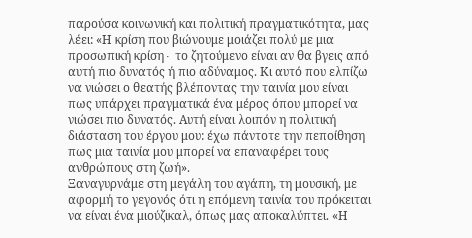παρούσα κοινωνική και πολιτική πραγματικότητα, μας λέει: «Η κρίση που βιώνουμε μοιάζει πολύ με μια προσωπική κρίση∙ το ζητούμενο είναι αν θα βγεις από αυτή πιο δυνατός ή πιο αδύναμος. Κι αυτό που ελπίζω να νιώσει ο θεατής βλέποντας την ταινία μου είναι πως υπάρχει πραγματικά ένα μέρος όπου μπορεί να νιώσει πιο δυνατός. Αυτή είναι λοιπόν η πολιτική διάσταση του έργου μου: έχω πάντοτε την πεποίθηση πως μια ταινία μου μπορεί να επαναφέρει τους ανθρώπους στη ζωή».
Ξαναγυρνάμε στη μεγάλη του αγάπη, τη μουσική, με αφορμή το γεγονός ότι η επόμενη ταινία του πρόκειται να είναι ένα μιούζικαλ, όπως μας αποκαλύπτει. «Η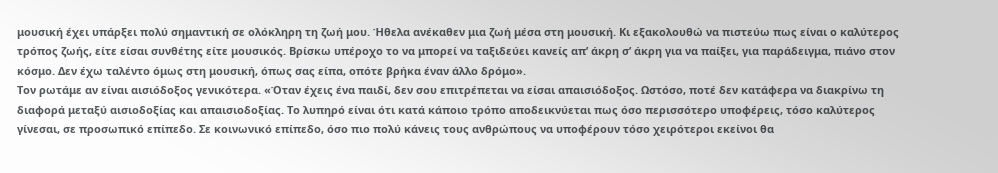μουσική έχει υπάρξει πολύ σημαντική σε ολόκληρη τη ζωή μου. Ήθελα ανέκαθεν μια ζωή μέσα στη μουσική. Κι εξακολουθώ να πιστεύω πως είναι ο καλύτερος τρόπος ζωής, είτε είσαι συνθέτης είτε μουσικός. Βρίσκω υπέροχο το να μπορεί να ταξιδεύει κανείς απ’ άκρη σ’ άκρη για να παίξει, για παράδειγμα, πιάνο στον κόσμο. Δεν έχω ταλέντο όμως στη μουσική, όπως σας είπα, οπότε βρήκα έναν άλλο δρόμο».
Τον ρωτάμε αν είναι αισιόδοξος γενικότερα. «Όταν έχεις ένα παιδί, δεν σου επιτρέπεται να είσαι απαισιόδοξος. Ωστόσο, ποτέ δεν κατάφερα να διακρίνω τη διαφορά μεταξύ αισιοδοξίας και απαισιοδοξίας. Το λυπηρό είναι ότι κατά κάποιο τρόπο αποδεικνύεται πως όσο περισσότερο υποφέρεις, τόσο καλύτερος γίνεσαι, σε προσωπικό επίπεδο. Σε κοινωνικό επίπεδο, όσο πιο πολύ κάνεις τους ανθρώπους να υποφέρουν τόσο χειρότεροι εκείνοι θα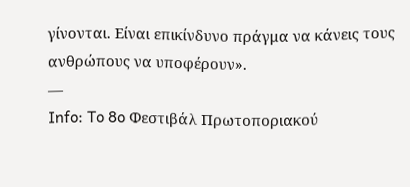γίνονται. Είναι επικίνδυνο πράγμα να κάνεις τους ανθρώπους να υποφέρουν».
—
Info: To 8o Φεστιβάλ Πρωτοποριακού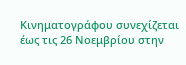Κινηματογράφου συνεχίζεται έως τις 26 Νοεμβρίου στην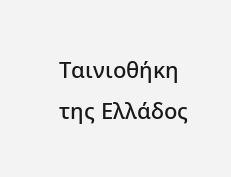Ταινιοθήκη της Ελλάδος